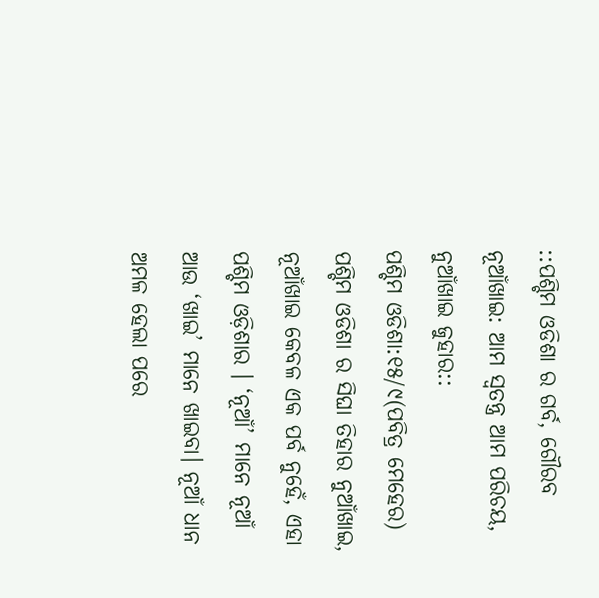::ପଶ୍ଚିମ ଓଡିଶା ର ଗର୍ବ, ଗୌରବ ନୂଆଁଖାଇ: ଆମ ସ୍ୱତନ୍ତ୍ର ଆମ ପରିଚୟ, ନୁଆଁଖାଇ ଜୁହାର::
ପଶ୍ଚିମ ଓଡିଶା:୧୫/୯(ପବିତ୍ର ମେହେର) ପଶ୍ଚିମ ଓଡିଶା ର ସିଘା ତିହାର ନୁଆଁଖାଇ, ନୂଆଁଖାଇ କେବଳ ଏକ ପର୍ବ ନୁହେଁ, ଏହା ପଶ୍ଚିମ ଓଡ଼ିଶାର । ‘ନୂଆଁ’ ମାନେ ନୂଆଁ ଆଉ ‘ଖାଇ’ ମାନେ ଖାଇବା। ନୂଆଁ ଧାନ ଅମଳ ହେଲା ପରେ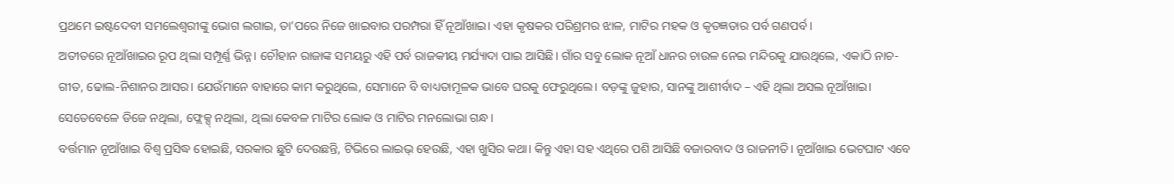ପ୍ରଥମେ ଇଷ୍ଟଦେବୀ ସମଲେଶ୍ୱରୀଙ୍କୁ ଭୋଗ ଲଗାଇ, ତା’ପରେ ନିଜେ ଖାଇବାର ପରମ୍ପରା ହିଁ ନୂଆଁଖାଇ। ଏହା କୃଷକର ପରିଶ୍ରମର ଝାଳ, ମାଟିର ମହକ ଓ କୃତଜ୍ଞତାର ପର୍ବ ଗଣପର୍ବ।
ଅତୀତରେ ନୂଆଁଖାଇର ରୂପ ଥିଲା ସମ୍ପୂର୍ଣ୍ଣ ଭିନ୍ନ। ଚୌହାନ ରାଜାଙ୍କ ସମୟରୁ ଏହି ପର୍ବ ରାଜକୀୟ ମର୍ଯ୍ୟାଦା ପାଇ ଆସିଛି। ଗାଁର ସବୁ ଲୋକ ନୂଆଁ ଧାନର ଚାଉଳ ନେଇ ମନ୍ଦିରକୁ ଯାଉଥିଲେ, ଏକାଠି ନାଚ-ଗୀତ, ଢୋଲ-ନିଶାନର ଆସର। ଯେଉଁମାନେ ବାହାରେ କାମ କରୁଥିଲେ, ସେମାନେ ବି ବାଧ୍ୟତାମୂଳକ ଭାବେ ଘରକୁ ଫେରୁଥିଲେ। ବଡ଼ଙ୍କୁ ଜୁହାର, ସାନଙ୍କୁ ଆଶୀର୍ବାଦ – ଏହି ଥିଲା ଅସଲ ନୂଆଁଖାଇ। ସେତେବେଳେ ଡିଜେ ନଥିଲା, ଫ୍ଲେକ୍ସ୍ ନଥିଲା, ଥିଲା କେବଳ ମାଟିର ଲୋକ ଓ ମାଟିର ମନଲୋଭା ଗନ୍ଧ।
ବର୍ତ୍ତମାନ ନୂଆଁଖାଇ ବିଶ୍ୱ ପ୍ରସିଦ୍ଧ ହୋଇଛି, ସରକାର ଛୁଟି ଦେଉଛନ୍ତି, ଟିଭିରେ ଲାଇଭ୍ ହେଉଛି, ଏହା ଖୁସିର କଥା। କିନ୍ତୁ ଏହା ସହ ଏଥିରେ ପଶି ଆସିଛି ବଜାରବାଦ ଓ ରାଜନୀତି। ନୂଆଁଖାଇ ଭେଟଘାଟ ଏବେ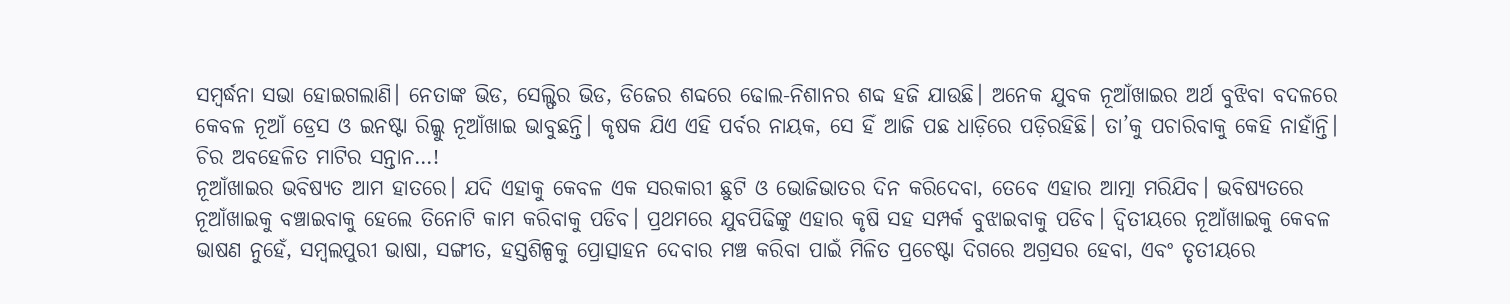ସମ୍ବର୍ଦ୍ଧନା ସଭା ହୋଇଗଲାଣି। ନେତାଙ୍କ ଭିଡ, ସେଲ୍ଫିର ଭିଡ, ଡିଜେର ଶବ୍ଦରେ ଢୋଲ-ନିଶାନର ଶବ୍ଦ ହଜି ଯାଉଛି। ଅନେକ ଯୁବକ ନୂଆଁଖାଇର ଅର୍ଥ ବୁଝିବା ବଦଳରେ କେବଳ ନୂଆଁ ଡ୍ରେସ ଓ ଇନଷ୍ଟା ରିଲ୍କୁ ନୂଆଁଖାଇ ଭାବୁଛନ୍ତି। କୃଷକ ଯିଏ ଏହି ପର୍ବର ନାୟକ, ସେ ହିଁ ଆଜି ପଛ ଧାଡ଼ିରେ ପଡ଼ିରହିଛି। ତା’କୁ ପଚାରିବାକୁ କେହି ନାହାଁନ୍ତି। ଚିର ଅବହେଳିତ ମାଟିର ସନ୍ତାନ…!
ନୂଆଁଖାଇର ଭବିଷ୍ୟତ ଆମ ହାତରେ। ଯଦି ଏହାକୁ କେବଳ ଏକ ସରକାରୀ ଛୁଟି ଓ ଭୋଜିଭାତର ଦିନ କରିଦେବା, ତେବେ ଏହାର ଆତ୍ମା ମରିଯିବ। ଭବିଷ୍ୟତରେ ନୂଆଁଖାଇକୁ ବଞ୍ଚାଇବାକୁ ହେଲେ ତିନୋଟି କାମ କରିବାକୁ ପଡିବ। ପ୍ରଥମରେ ଯୁବପିଢିଙ୍କୁ ଏହାର କୃଷି ସହ ସମ୍ପର୍କ ବୁଝାଇବାକୁ ପଡିବ। ଦ୍ୱିତୀୟରେ ନୂଆଁଖାଇକୁ କେବଳ ଭାଷଣ ନୁହେଁ, ସମ୍ବଲପୁରୀ ଭାଷା, ସଙ୍ଗୀତ, ହସ୍ତଶିଳ୍ପକୁ ପ୍ରୋତ୍ସାହନ ଦେବାର ମଞ୍ଚ କରିବା ପାଇଁ ମିଳିତ ପ୍ରଚେଷ୍ଟା ଦିଗରେ ଅଗ୍ରସର ହେବା, ଏବଂ ତୃତୀୟରେ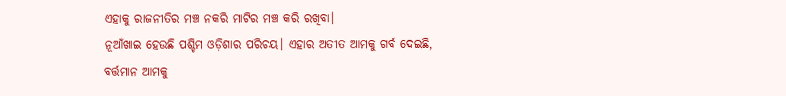ଏହାକୁ ରାଜନୀତିର ମଞ୍ଚ ନକରି ମାଟିର ମଞ୍ଚ କରି ରଖିବା।
ନୂଆଁଖାଇ ହେଉଛି ପଶ୍ଚିମ ଓଡ଼ିଶାର ପରିଚୟ। ଏହାର ଅତୀତ ଆମକୁ ଗର୍ବ ଦେଇଛି, ବର୍ତ୍ତମାନ ଆମକୁ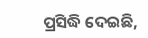ପ୍ରସିଦ୍ଧି ଦେଇଛି,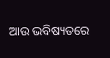ଆଉ ଭବିଷ୍ୟତରେ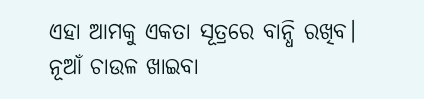ଏହା ଆମକୁ ଏକତା ସୂତ୍ରରେ ବାନ୍ଧି ରଖିବ। ନୂଆଁ ଚାଉଳ ଖାଇବା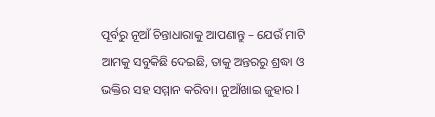ପୂର୍ବରୁ ନୂଆଁ ଚିନ୍ତାଧାରାକୁ ଆପଣାନ୍ତୁ – ଯେଉଁ ମାଟି ଆମକୁ ସବୁକିଛି ଦେଇଛି, ତାକୁ ଅନ୍ତରରୁ ଶ୍ରଦ୍ଧା ଓ ଭକ୍ତିର ସହ ସମ୍ମାନ କରିବା। ନୁଆଁଖାଇ ଜୁହାର l